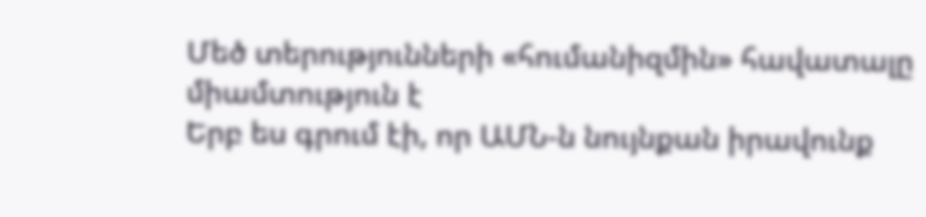Մեծ տերությունների «հումանիզմին» հավատալը միամտություն է
Երբ ես գրում էի, որ ԱՄՆ-ն նույնքան իրավունք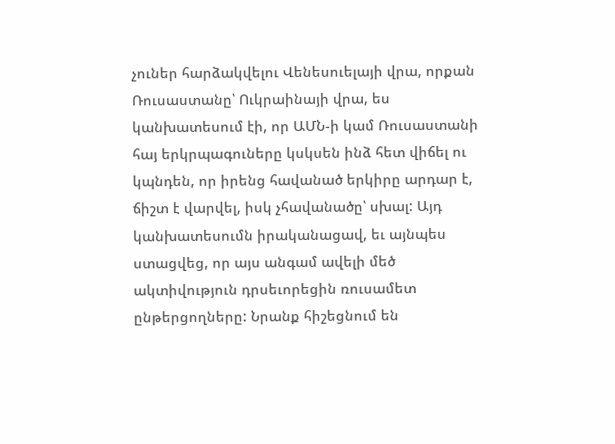չուներ հարձակվելու Վենեսուելայի վրա, որքան Ռուսաստանը՝ Ուկրաինայի վրա, ես կանխատեսում էի, որ ԱՄՆ-ի կամ Ռուսաստանի հայ երկրպագուները կսկսեն ինձ հետ վիճել ու կպնդեն, որ իրենց հավանած երկիրը արդար է, ճիշտ է վարվել, իսկ չհավանածը՝ սխալ: Այդ կանխատեսումն իրականացավ, եւ այնպես ստացվեց, որ այս անգամ ավելի մեծ ակտիվություն դրսեւորեցին ռուսամետ ընթերցողները: Նրանք հիշեցնում են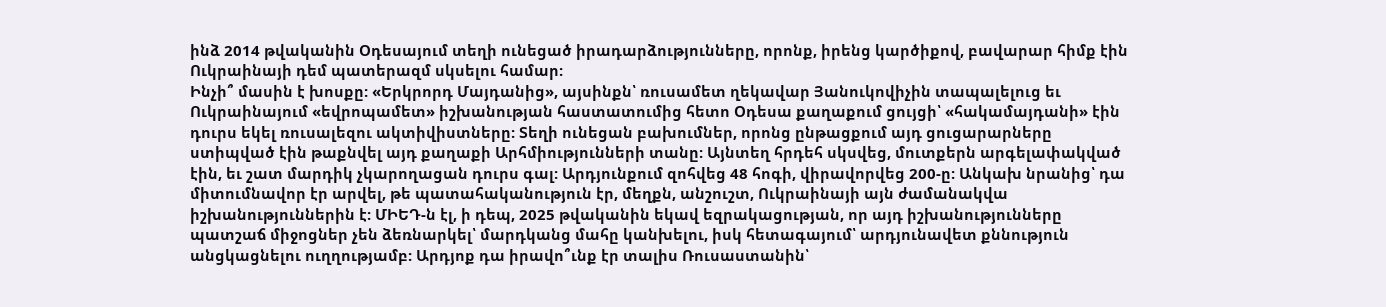ինձ 2014 թվականին Օդեսայում տեղի ունեցած իրադարձությունները, որոնք, իրենց կարծիքով, բավարար հիմք էին Ուկրաինայի դեմ պատերազմ սկսելու համար:
Ինչի՞ մասին է խոսքը: «Երկրորդ Մայդանից», այսինքն՝ ռուսամետ ղեկավար Յանուկովիչին տապալելուց եւ Ուկրաինայում «եվրոպամետ» իշխանության հաստատումից հետո Օդեսա քաղաքում ցույցի՝ «հակամայդանի» էին դուրս եկել ռուսալեզու ակտիվիստները: Տեղի ունեցան բախումներ, որոնց ընթացքում այդ ցուցարարները ստիպված էին թաքնվել այդ քաղաքի Արհմիությունների տանը: Այնտեղ հրդեհ սկսվեց, մուտքերն արգելափակված էին, եւ շատ մարդիկ չկարողացան դուրս գալ: Արդյունքում զոհվեց 48 հոգի, վիրավորվեց 200-ը: Անկախ նրանից՝ դա միտումնավոր էր արվել, թե պատահականություն էր, մեղքն, անշուշտ, Ուկրաինայի այն ժամանակվա իշխանություններին է: ՄԻԵԴ-ն էլ, ի դեպ, 2025 թվականին եկավ եզրակացության, որ այդ իշխանությունները պատշաճ միջոցներ չեն ձեռնարկել՝ մարդկանց մահը կանխելու, իսկ հետագայում՝ արդյունավետ քննություն անցկացնելու ուղղությամբ: Արդյոք դա իրավո՞ւնք էր տալիս Ռուսաստանին՝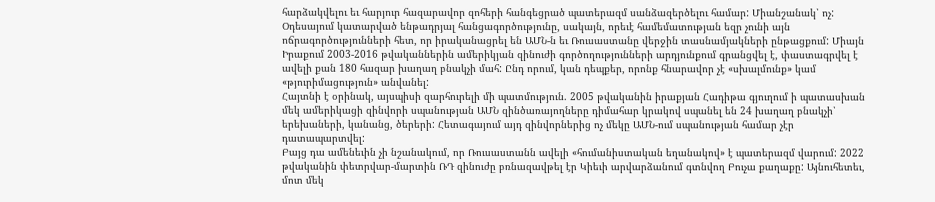հարձակվելու եւ հարյուր հազարավոր զոհերի հանգեցրած պատերազմ սանձազերծելու համար: Միանշանակ՝ ոչ:
Օդեսայում կատարված ենթադրյալ հանցագործությունը, սակայն, որեւէ համեմատության եզր չունի այն ոճրագործությունների հետ, որ իրականացրել են ԱՄՆ-ն եւ Ռուսաստանը վերջին տասնամյակների ընթացքում: Միայն Իրաքում 2003-2016 թվականներին ամերիկյան զինուժի գործողությունների արդյունքում գրանցվել է, փաստագրվել է ավելի քան 180 հազար խաղաղ բնակչի մահ: Ընդ որում, կան դեպքեր, որոնք հնարավոր չէ «սխալմունք» կամ «թյուրիմացություն» անվանել:
Հայտնի է օրինակ, այսպիսի զարհուրելի մի պատմություն. 2005 թվականին իրաքյան Հադիթա գյուղում ի պատասխան մեկ ամերիկացի զինվորի սպանության ԱՄՆ զինծառայողները դիմահար կրակով սպանել են 24 խաղաղ բնակչի՝ երեխաների, կանանց, ծերերի: Հետագայում այդ զինվորներից ոչ մեկը ԱՄՆ-ում սպանության համար չէր դատապարտվել:
Բայց դա ամենեւին չի նշանակում, որ Ռուսաստանն ավելի «հումանիստական եղանակով» է պատերազմ վարում: 2022 թվականին փետրվար-մարտին ՌԴ զինուժը բռնազավթել էր Կիեւի արվարձանում գտնվող Բուչա քաղաքը: Այնուհետեւ, մոտ մեկ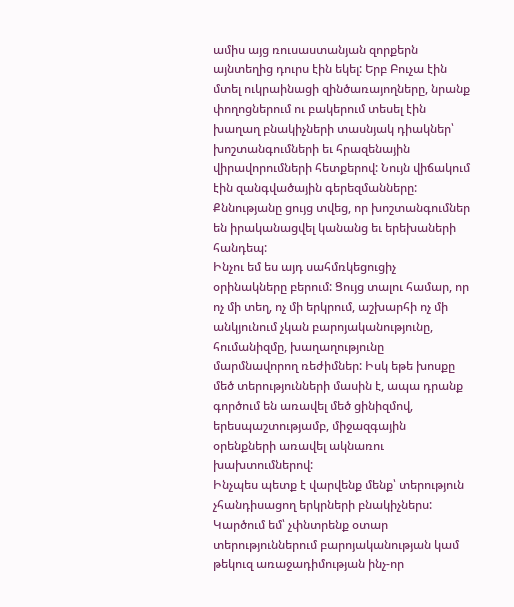ամիս այց ռուսաստանյան զորքերն այնտեղից դուրս էին եկել: Երբ Բուչա էին մտել ուկրաինացի զինծառայողները, նրանք փողոցներում ու բակերում տեսել էին խաղաղ բնակիչների տասնյակ դիակներ՝ խոշտանգումների եւ հրազենային վիրավորումների հետքերով: Նույն վիճակում էին զանգվածային գերեզմանները: Քննությանը ցույց տվեց, որ խոշտանգումներ են իրականացվել կանանց եւ երեխաների հանդեպ:
Ինչու եմ ես այդ սահմռկեցուցիչ օրինակները բերում: Ցույց տալու համար, որ ոչ մի տեղ, ոչ մի երկրում, աշխարհի ոչ մի անկյունում չկան բարոյականությունը, հումանիզմը, խաղաղությունը մարմնավորող ռեժիմներ: Իսկ եթե խոսքը մեծ տերությունների մասին է, ապա դրանք գործում են առավել մեծ ցինիզմով, երեսպաշտությամբ, միջազգային օրենքների առավել ակնառու խախտումներով:
Ինչպես պետք է վարվենք մենք՝ տերություն չհանդիսացող երկրների բնակիչներս: Կարծում եմ՝ չփնտրենք օտար տերություններում բարոյականության կամ թեկուզ առաջադիմության ինչ-որ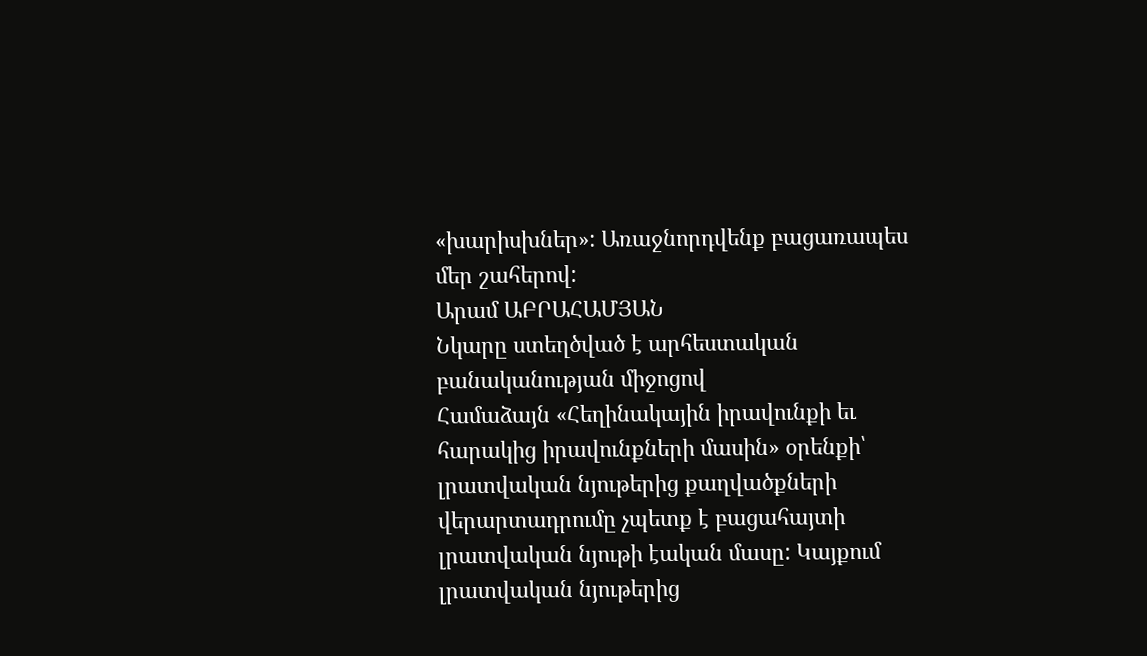«խարիսխներ»: Առաջնորդվենք բացառապես մեր շահերով:
Արամ ԱԲՐԱՀԱՄՅԱՆ
Նկարը ստեղծված է արհեստական բանականության միջոցով
Համաձայն «Հեղինակային իրավունքի եւ հարակից իրավունքների մասին» օրենքի՝ լրատվական նյութերից քաղվածքների վերարտադրումը չպետք է բացահայտի լրատվական նյութի էական մասը: Կայքում լրատվական նյութերից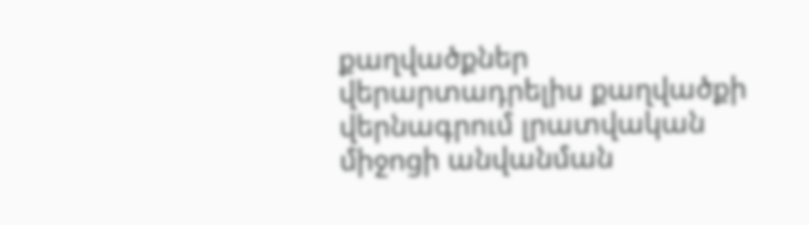քաղվածքներ վերարտադրելիս քաղվածքի վերնագրում լրատվական միջոցի անվանման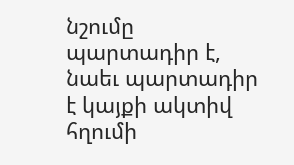նշումը պարտադիր է, նաեւ պարտադիր է կայքի ակտիվ հղումի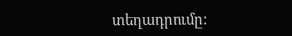տեղադրումը: